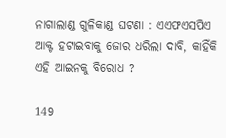ନାଗାଲାଣ୍ଡ ଗୁଳିକାଣ୍ଡ ଘଟଣା : ଏଏଫଏସପିଏ ଆକ୍ଟ ହଟାଇବାକୁ ଜୋର ଧରିଲା ଦାବି, କାହିଁକି ଏହି ଆଇନକୁ ବିରୋଧ ?

149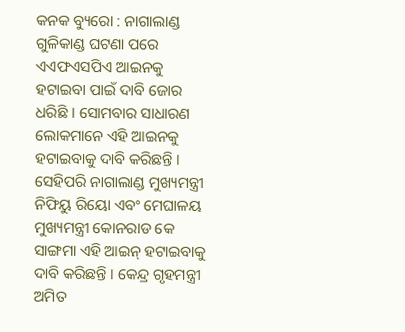କନକ ବ୍ୟୁରୋ : ନାଗାଲାଣ୍ଡ ଗୁଳିକାଣ୍ଡ ଘଟଣା ପରେ ଏଏଫଏସପିଏ ଆଇନକୁ ହଟାଇବା ପାଇଁ ଦାବି ଜୋର ଧରିଛି । ସୋମବାର ସାଧାରଣ ଲୋକମାନେ ଏହି ଆଇନକୁ ହଟାଇବାକୁ ଦାବି କରିଛନ୍ତି । ସେହିପରି ନାଗାଲାଣ୍ଡ ମୁଖ୍ୟମନ୍ତ୍ରୀ ନିଫିୟୁ ରିୟୋ ଏବଂ ମେଘାଳୟ ମୁଖ୍ୟମନ୍ତ୍ରୀ କୋନରାଡ କେ ସାଙ୍ଗମା ଏହି ଆଇନ୍ ହଟାଇବାକୁ ଦାବି କରିଛନ୍ତି । କେନ୍ଦ୍ର ଗୃହମନ୍ତ୍ରୀ ଅମିତ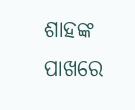ଶାହଙ୍କ ପାଖରେ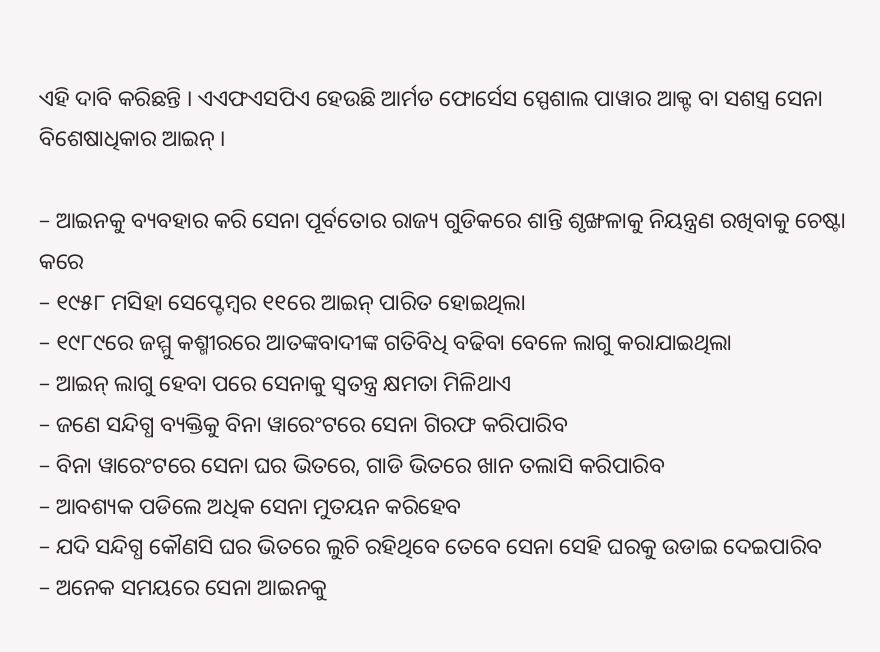ଏହି ଦାବି କରିଛନ୍ତି । ଏଏଫଏସପିଏ ହେଉଛି ଆର୍ମଡ ଫୋର୍ସେସ ସ୍ପେଶାଲ ପାୱାର ଆକ୍ଟ ବା ସଶସ୍ତ୍ର ସେନା ବିଶେଷାଧିକାର ଆଇନ୍ ।

– ଆଇନକୁ ବ୍ୟବହାର କରି ସେନା ପୂର୍ବତୋର ରାଜ୍ୟ ଗୁଡିକରେ ଶାନ୍ତି ଶୃଙ୍ଖଳାକୁ ନିୟନ୍ତ୍ରଣ ରଖିବାକୁ ଚେଷ୍ଟା କରେ
– ୧୯୫୮ ମସିହା ସେପ୍ଟେମ୍ବର ୧୧ରେ ଆଇନ୍ ପାରିତ ହୋଇଥିଲା
– ୧୯୮୯ରେ ଜମ୍ମୁ କଶ୍ମୀରରେ ଆତଙ୍କବାଦୀଙ୍କ ଗତିବିଧି ବଢିବା ବେଳେ ଲାଗୁ କରାଯାଇଥିଲା
– ଆଇନ୍ ଲାଗୁ ହେବା ପରେ ସେନାକୁ ସ୍ୱତନ୍ତ୍ର କ୍ଷମତା ମିଳିଥାଏ
– ଜଣେ ସନ୍ଦିଗ୍ଧ ବ୍ୟକ୍ତିକୁ ବିନା ୱାରେଂଟରେ ସେନା ଗିରଫ କରିପାରିବ
– ବିନା ୱାରେଂଟରେ ସେନା ଘର ଭିତରେ, ଗାଡି ଭିତରେ ଖାନ ତଲାସି କରିପାରିବ
– ଆବଶ୍ୟକ ପଡିଲେ ଅଧିକ ସେନା ମୁତୟନ କରିହେବ
– ଯଦି ସନ୍ଦିଗ୍ଧ କୌଣସି ଘର ଭିତରେ ଲୁଚି ରହିଥିବେ ତେବେ ସେନା ସେହି ଘରକୁ ଉଡାଇ ଦେଇପାରିବ
– ଅନେକ ସମୟରେ ସେନା ଆଇନକୁ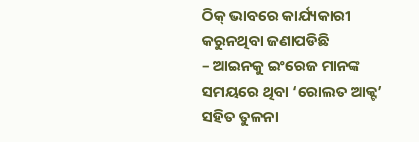ଠିକ୍ ଭାବରେ କାର୍ଯ୍ୟକାରୀ କରୁନଥିବା ଜଣାପଡିଛି
– ଆଇନକୁ ଇଂରେଜ ମାନଙ୍କ ସମୟରେ ଥିବା ‘ରୋଲତ ଆକ୍ଟ’ ସହିତ ତୁଳନା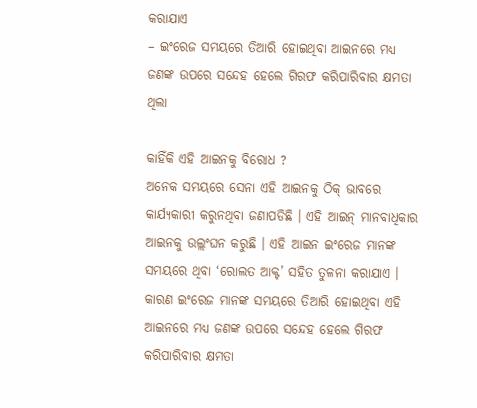କରାଯାଏ
– ଇଂରେଜ ସମୟରେ ତିଆରି ହୋଇଥିବା ଆଇନରେ ମଧ୍ୟ ଜଣଙ୍କ ଉପରେ ସନ୍ଦେହ ହେଲେ ଗିରଫ କରିପାରିବାର କ୍ଷମତା ଥିଲା

କାହିଁକି ଏହି ଆଇନକୁ ବିରୋଧ ?
ଅନେକ ସମୟରେ ସେନା ଏହି ଆଇନକୁ ଠିକ୍ ଭାବରେ କାର୍ଯ୍ୟକାରୀ କରୁନଥିବା ଜଣାପଡିଛି । ଏହି ଆଇନ୍ ମାନବାଧିକାର ଆଇନକୁ ଉଲ୍ଲଂଘନ କରୁଛି । ଏହି ଆଇନ ଇଂରେଜ ମାନଙ୍କ ସମୟରେ ଥିବା ‘ରୋଲତ ଆକ୍ଟ’ ସହିତ ତୁଳନା କରାଯାଏ । କାରଣ ଇଂରେଜ ମାନଙ୍କ ସମୟରେ ତିଆରି ହୋଇଥିବା ଏହି ଆଇନରେ ମଧ୍ୟ ଜଣଙ୍କ ଉପରେ ସନ୍ଦେହ ହେଲେ ଗିରଫ କରିପାରିବାର କ୍ଷମତା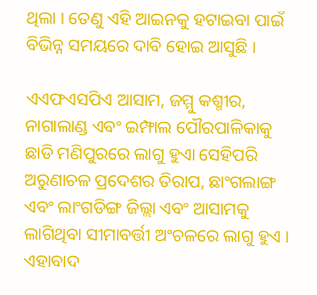ଥିଲା । ତେଣୁ ଏହି ଆଇନକୁ ହଟାଇବା ପାଇଁ ବିଭିନ୍ନ ସମୟରେ ଦାବି ହୋଇ ଆସୁଛି ।

ଏଏଫଏସପିଏ ଆସାମ, ଜମ୍ମୁ କଶ୍ମୀର, ନାଗାଲାଣ୍ଡ ଏବଂ ଇମ୍ଫାଲ ପୌରପାଳିକାକୁ ଛାଡି ମଣିପୁରରେ ଲାଗୁ ହୁଏା ସେହିପରି ଅରୁଣାଚଳ ପ୍ରଦେଶର ତିରାପ, ଛାଂଗଲାଙ୍ଗ ଏବଂ ଲାଂଗଡିଙ୍ଗ ଜିଲ୍ଲା ଏବଂ ଆସାମକୁ ଲାଗିଥିବା ସୀମାବର୍ତ୍ତୀ ଅଂଚଳରେ ଲାଗୁ ହୁଏ । ଏହାବାଦ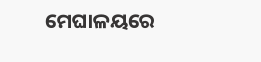ମେଘାଳୟରେ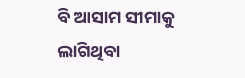ବି ଆସାମ ସୀମାକୁ ଲାଗିଥିବା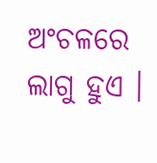ଅଂଚଳରେ ଲାଗୁ ହୁଏ ।